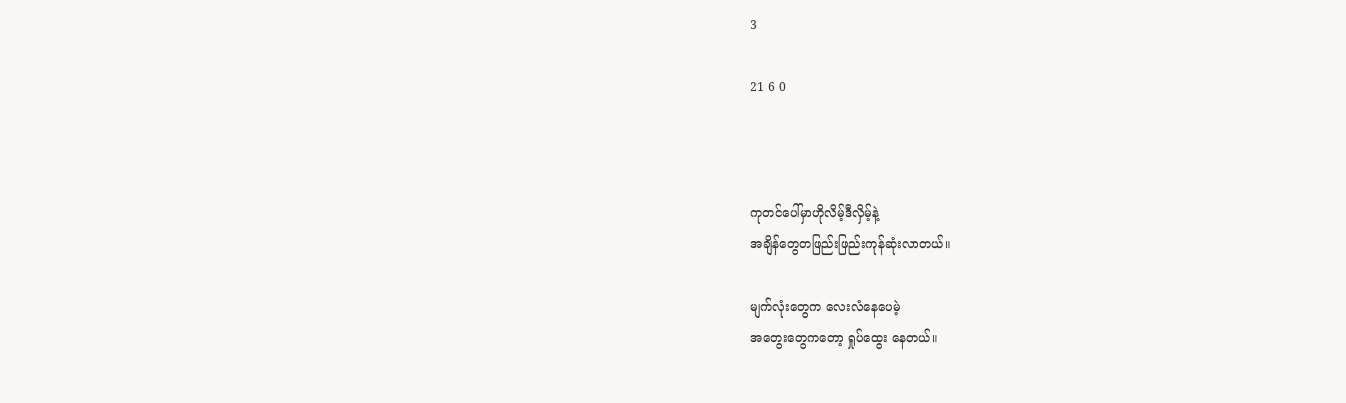3

21 6 0



ကုတင်ပေါ်မှာဟိုလိမ့်ဒီလှိမ့်နဲ့‌
အချိန်တွေတဖြည်းဖြည်းကုန်ဆုံးလာတယ်။

မျက်လုံးတွေက လေးလံနေပေမဲ့
အတွေးတွေကတော့ ရှုပ်‌ထွေး နေတယ်။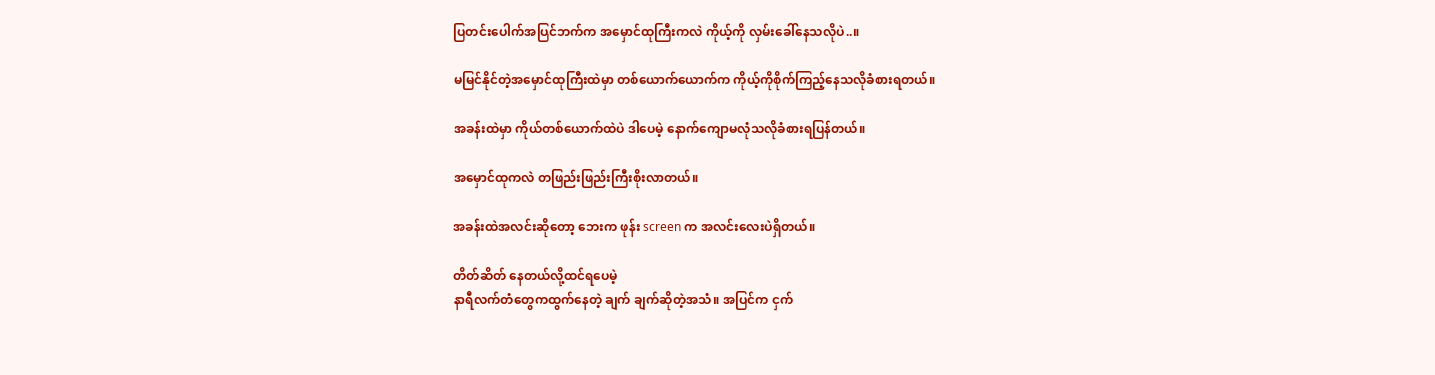ပြတင်းပေါက်အပြင်ဘက်က အမှောင်ထုကြီးကလဲ ကိုယ့်ကို လှမ်းခေါ်နေသလိုပဲ..။

မမြင်နိုင်တဲ့အမှောင်ထုကြီးထဲမှာ တစ်ယောက်ယောက်က ကိုယ့်ကိုစိုက်ကြည့်နေသလိုခံစားရတယ်။

အခန်းထဲမှာ ကိုယ်တစ်ယောက်ထဲပဲ ဒါပေမဲ့ နောက်ကျောမလုံသလိုခံစားရပြန်တယ်။

အမှောင်ထုကလဲ တဖြည်းဖြည်းကြီးစိုးလာတယ်။

အခန်းထဲအလင်းဆိုတော့ ဘေးက ဖုန်း screen က အလင်းလေးပဲရှိတယ်။

တိတ်ဆိတ် နေတယ်လို့ထင်ရပေမဲ့
နာရီလက်တံတွေကထွက်နေတဲ့ ချက် ချက်ဆိုတဲ့အသံ။ အပြင်က ငှက်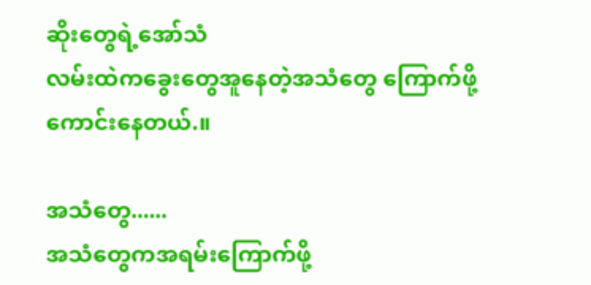ဆိုးတွေရဲ့အော်သံ
လမ်းထဲကခွေးတွေအူနေတဲ့အသံတွေ ကြောက်ဖို့ကောင်းနေတယ်.။

အသံတွေ......
အသံတွေကအရမ်းကြောက်ဖို့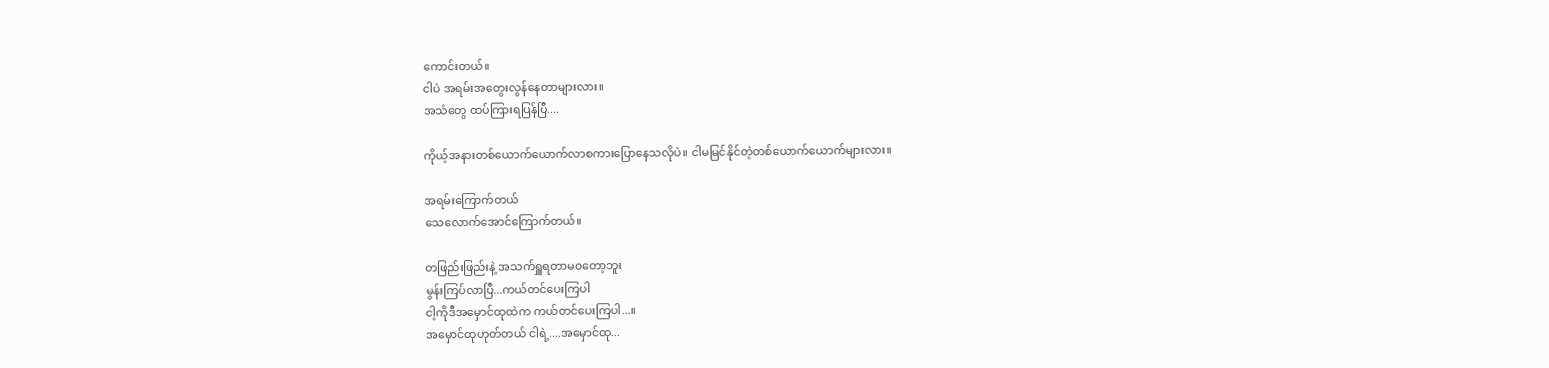ကောင်းတယ်။
ငါပဲ အရမ်းအတွေးလွန်နေတာများလား။
အသံတွေ ထပ်ကြားရပြန်ပြီ....

ကိုယ့်အနားတစ်ယောက်ယောက်လာစ‌ကားပြောနေသလိုပဲ။ ငါမမြင်နိုင်တဲ့တစ်ယောက်ယောက်များလား။

အရမ်းကြောက်တယ်
သေလောက်အောင်ကြောက်တယ်။

တဖြည်းဖြည်းနဲ့ အသက်ရှူရတာမ၀တော့ဘူး
မွန်းကြပ်လာပြီ...ကယ်တင်ပေးကြပါ
ငါ့ကိုဒီအမှောင်ထုထဲက ကယ်တင်ပေးကြပါ...။
အမှောင်ထုဟုတ်တယ် ငါရဲ့....အမှောင်ထု...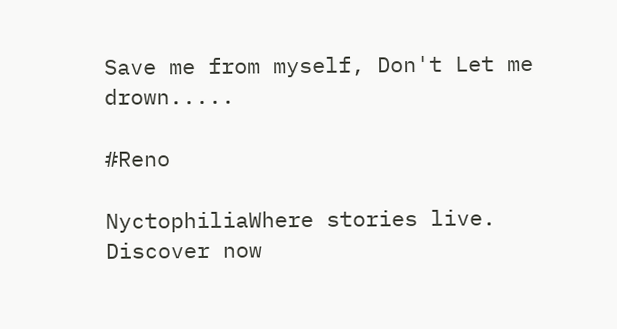Save me from myself, Don't Let me drown.....

#Reno

NyctophiliaWhere stories live. Discover now